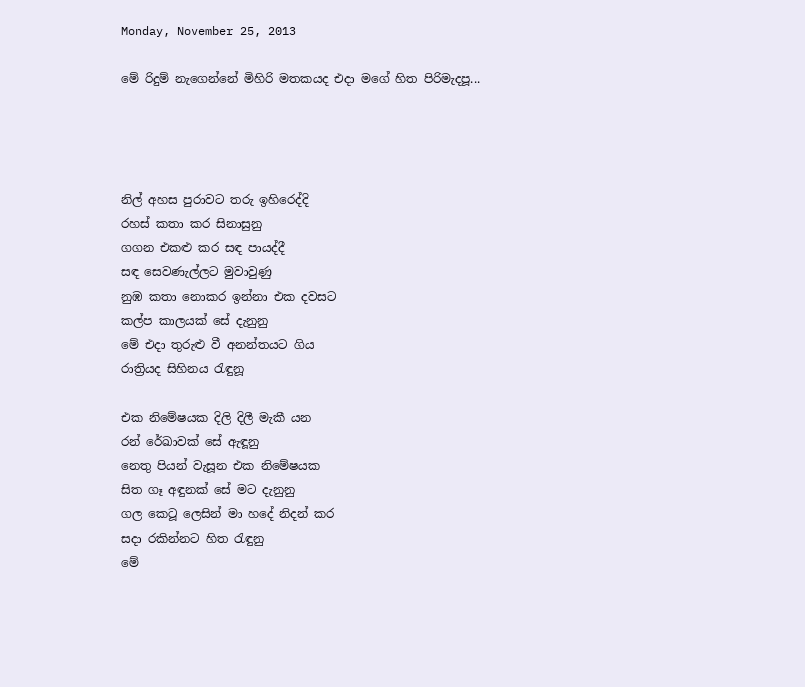Monday, November 25, 2013

මේ රිදුම් නැගෙන්නේ මිහිරි මතකයද එදා මගේ හිත පිරිමැදපූ...




නිල් අහස පුරාවට තරු ඉහිරෙද්දි
රහස් කතා කර සිනාසුනු
ගගන එකළු කර සඳ පායද්දී
සඳ සෙවණැල්ලට මුවාවුණු
නුඹ කතා නොකර ඉන්නා එක දවසට
කල්ප කාලයක් සේ දැනුනු
මේ එදා තුරුළු වී අනන්තයට ගිය
රාත්‍රියද සිහිනය රැඳුනූ

එක නිමේෂයක දිලි දිලී මැකී යන
රන් රේඛාවක් සේ ඇඳූනු
නෙතු පියන් වැසූන එක නිමේෂයක
සිත ගෑ අඳුනක් සේ මට දැනුනු
ගල කෙටූ ලෙසින් මා හදේ නිදන් කර
සදා රකින්නට හිත රැඳුනු
මේ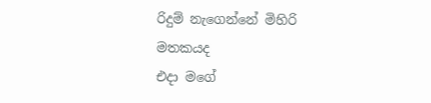රිදුම් නැගෙන්නේ මිහිරි මතකයද
එදා මගේ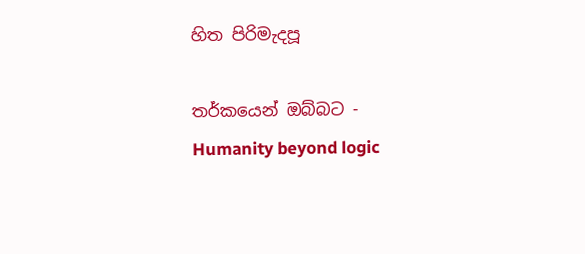හිත පිරිමැදපූ

තර්කයෙන් ඔබ්බට - Humanity beyond logic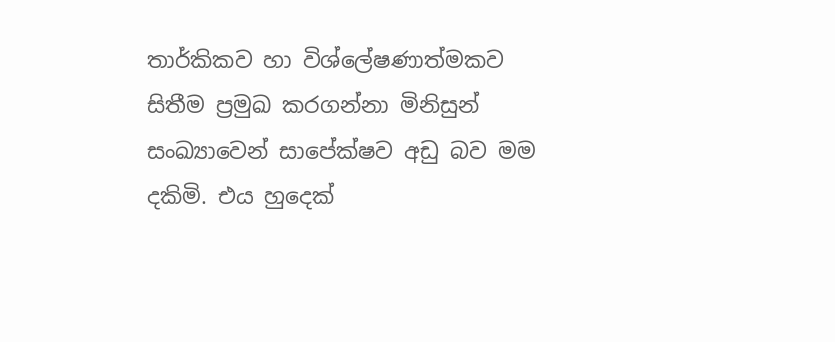තාර්කිකව හා විශ්ලේෂණාත්මකව සිතීම ප්‍රමුඛ කරගන්නා මිනිසුන් සංඛ්‍යාවෙන් සාපේක්ෂව අඩු බව මම දකිමි. එය හුදෙක්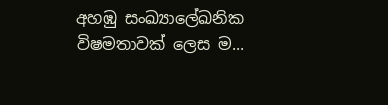අහඹු සංඛ්‍යාලේඛනික විෂමතාවක් ලෙස ම...